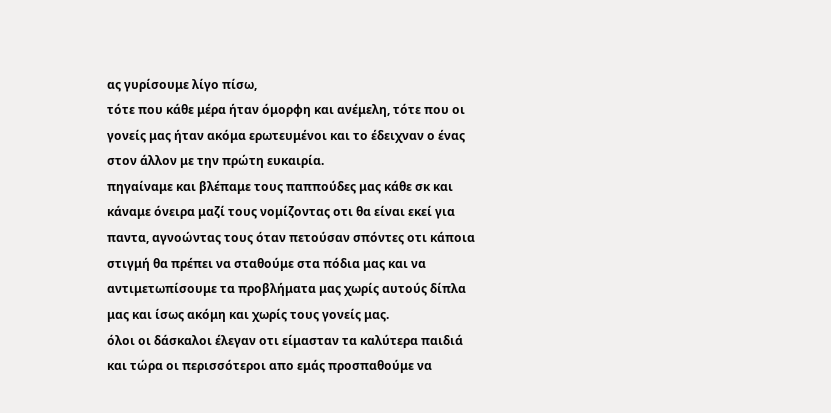ας γυρίσουμε λίγο πίσω,
τότε που κάθε μέρα ήταν όμορφη και ανέμελη, τότε που οι γονείς μας ήταν ακόμα ερωτευμένοι και το έδειχναν ο ένας στον άλλον με την πρώτη ευκαιρία.
πηγαίναμε και βλέπαμε τους παππούδες μας κάθε σκ και κάναμε όνειρα μαζί τους νομίζοντας οτι θα είναι εκεί για παντα, αγνοώντας τους όταν πετούσαν σπόντες οτι κάποια στιγμή θα πρέπει να σταθούμε στα πόδια μας και να αντιμετωπίσουμε τα προβλήματα μας χωρίς αυτούς δίπλα μας και ίσως ακόμη και χωρίς τους γονείς μας.
όλοι οι δάσκαλοι έλεγαν οτι είμασταν τα καλύτερα παιδιά και τώρα οι περισσότεροι απο εμάς προσπαθούμε να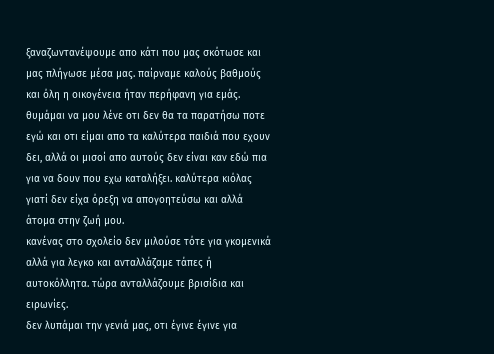ξαναζωντανέψουμε απο κάτι που μας σκότωσε και μας πλήγωσε μέσα μας. παίρναμε καλούς βαθμούς και όλη η οικογένεια ήταν περήφανη για εμάς. θυμάμαι να μου λένε οτι δεν θα τα παρατήσω ποτε εγώ και οτι είμαι απο τα καλύτερα παιδιά που εχουν δει, αλλά οι μισοί απο αυτούς δεν είναι καν εδώ πια για να δουν που εχω καταλήξει. καλύτερα κιόλας γιατί δεν είχα όρεξη να απογοητεύσω και αλλά άτομα στην ζωή μου.
κανένας στο σχολείο δεν μιλούσε τότε για γκομενικά αλλά για λεγκο και ανταλλάζαμε τάπες ή αυτοκόλλητα. τώρα ανταλλάζουμε βρισίδια και ειρωνίες.
δεν λυπάμαι την γενιά μας, οτι έγινε έγινε για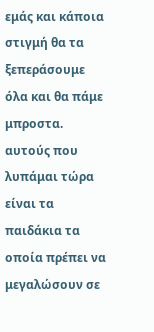εμάς και κάποια στιγμή θα τα ξεπεράσουμε όλα και θα πάμε μπροστα. αυτούς που λυπάμαι τώρα είναι τα παιδάκια τα οποία πρέπει να μεγαλώσουν σε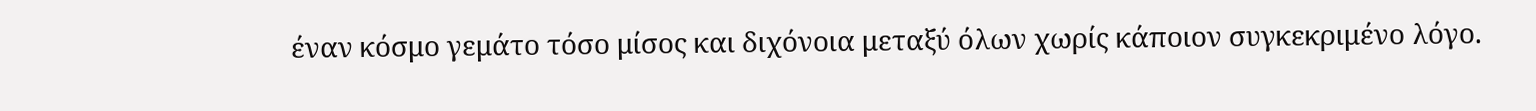έναν κόσμο γεμάτο τόσο μίσος και διχόνοια μεταξύ όλων χωρίς κάποιον συγκεκριμένο λόγο.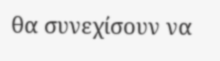θα συνεχίσουν να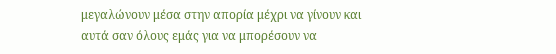μεγαλώνουν μέσα στην απορία μέχρι να γίνουν και αυτά σαν όλους εμάς για να μπορέσουν να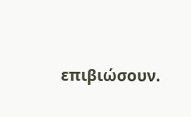επιβιώσουν.